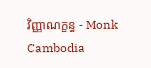វិញ្ញាណក្ខន្ធ - Monk Cambodia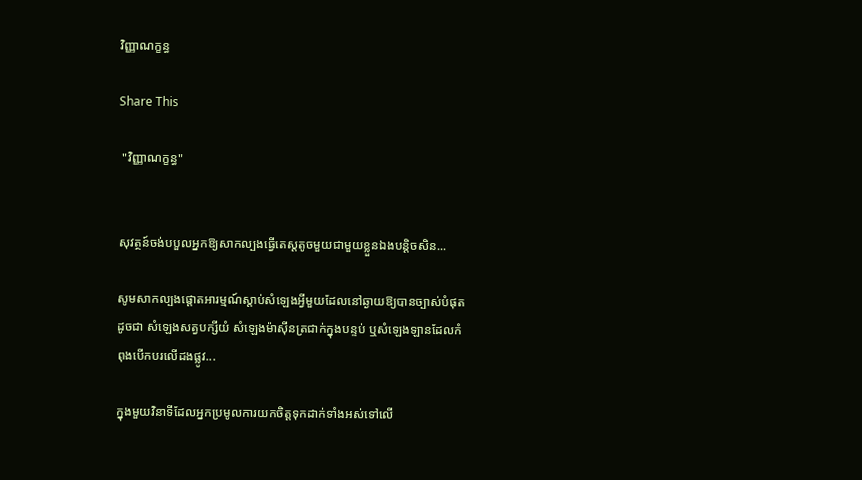វិញ្ញាណក្ខន្ធ

Share This

 "វិញ្ញាណក្ខន្ធ"


សុវត្ថន៍ចង់បបួលអ្នកឱ្យសាកល្បងធ្វើតេស្តតូចមួយជាមួយខ្លួនឯងបន្តិចសិន...

សូមសាកល្បងផ្ដោតអារម្មណ៍ស្ដាប់សំឡេងអ្វីមួយដែលនៅឆ្ងាយឱ្យបានច្បាស់បំផុត ដូចជា សំឡេងសត្វបក្សីយំ សំឡេងម៉ាស៊ីនត្រជាក់ក្នុងបន្ទប់ ឬសំឡេងឡានដែលកំពុងបើកបរលើដងផ្លូវ...

ក្នុងមួយវិនាទីដែលអ្នកប្រមូលការយកចិត្តទុកដាក់ទាំងអស់ទៅលើ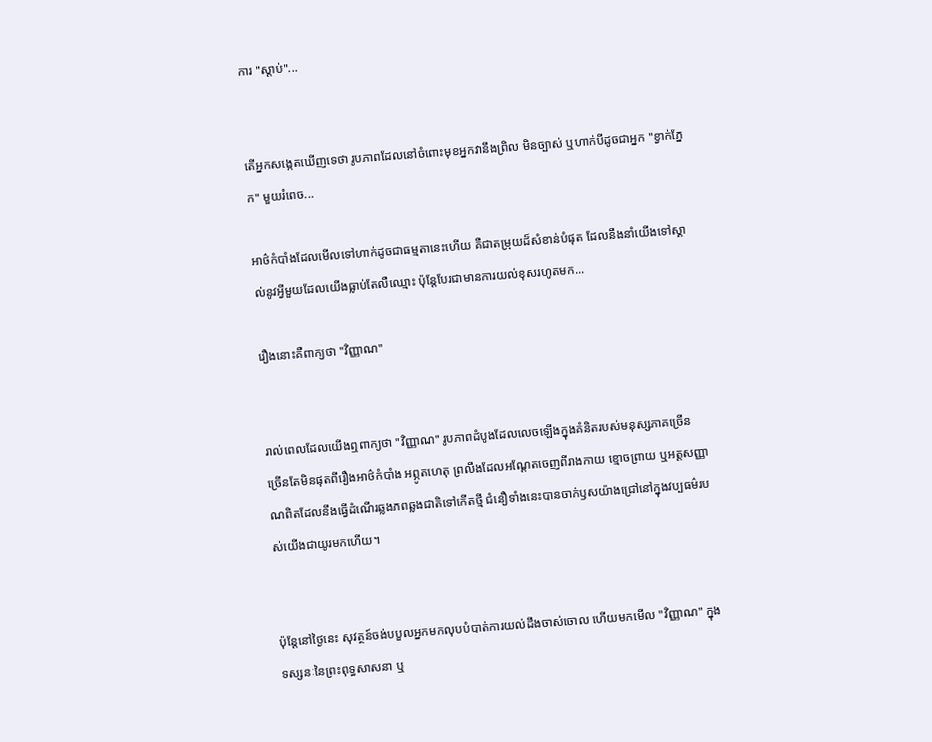ការ "ស្ដាប់"...


តើអ្នកសង្កេតឃើញទេថា រូបភាពដែលនៅចំពោះមុខអ្នកវានឹងព្រិល មិនច្បាស់ ឬហាក់បីដូចជាអ្នក "ខ្វាក់ភ្នែក" មួយរំពេច...

អាថ៌កំបាំងដែលមើលទៅហាក់ដូចជាធម្មតានេះហើយ គឺជាតម្រុយដ៏សំខាន់បំផុត ដែលនឹងនាំយើងទៅស្គាល់នូវអ្វីមួយដែលយើងធ្លាប់តែលឺឈ្មោះ ប៉ុន្តែបែរជាមានការយល់ខុសរហូតមក...

រឿងនោះគឺពាក្យថា "វិញ្ញាណ"


រាល់ពេលដែលយើងឮពាក្យថា "វិញ្ញាណ" រូបភាពដំបូងដែលលេចឡើងក្នុងគំនិតរបស់មនុស្សភាគច្រើន ច្រើនតែមិនផុតពីរឿងអាថ៌កំបាំង អព្ភូតហេតុ ព្រលឹងដែលអណ្តែតចេញពីរាងកាយ ខ្មោចព្រាយ ឬអត្តសញ្ញាណពិតដែលនឹងធ្វើដំណើរឆ្លងភពឆ្លងជាតិទៅកើតថ្មី ជំនឿទាំងនេះបានចាក់ឫសយ៉ាងជ្រៅនៅក្នុងវប្បធម៌របស់យើងជាយូរមកហើយ។


ប៉ុន្តែនៅថ្ងៃនេះ សុវត្ថន៍ចង់បបួលអ្នកមកលុបបំបាត់ការយល់ដឹងចាស់ចោល ហើយមកមើល "វិញ្ញាណ" ក្នុងទស្សនៈនៃព្រះពុទ្ធសាសនា ឬ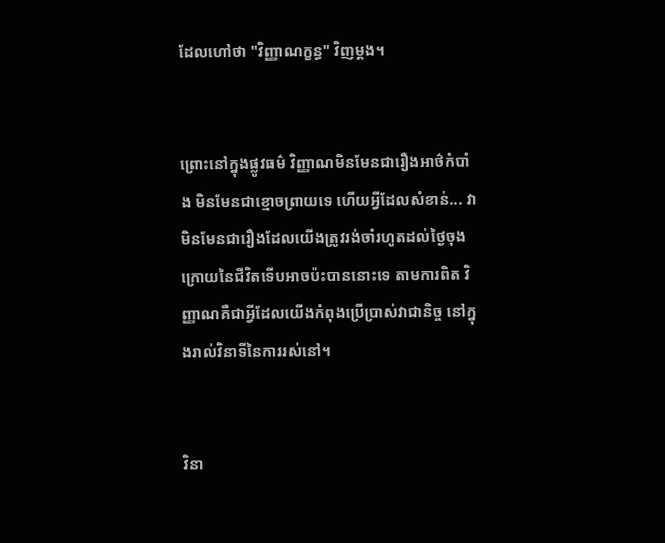ដែលហៅថា "វិញ្ញាណក្ខន្ធ" វិញម្ដង។


ព្រោះនៅក្នុងផ្លូវធម៌ វិញ្ញាណមិនមែនជារឿងអាថ៌កំបាំង មិនមែនជាខ្មោចព្រាយទេ ហើយអ្វីដែលសំខាន់... វាមិនមែនជារឿងដែលយើងត្រូវរង់ចាំរហូតដល់ថ្ងៃចុងក្រោយនៃជីវិតទើបអាចប៉ះបាននោះទេ តាមការពិត វិញ្ញាណគឺជាអ្វីដែលយើងកំពុងប្រើប្រាស់វាជានិច្ច នៅក្នុងរាល់វិនាទីនៃការរស់នៅ។


វិនា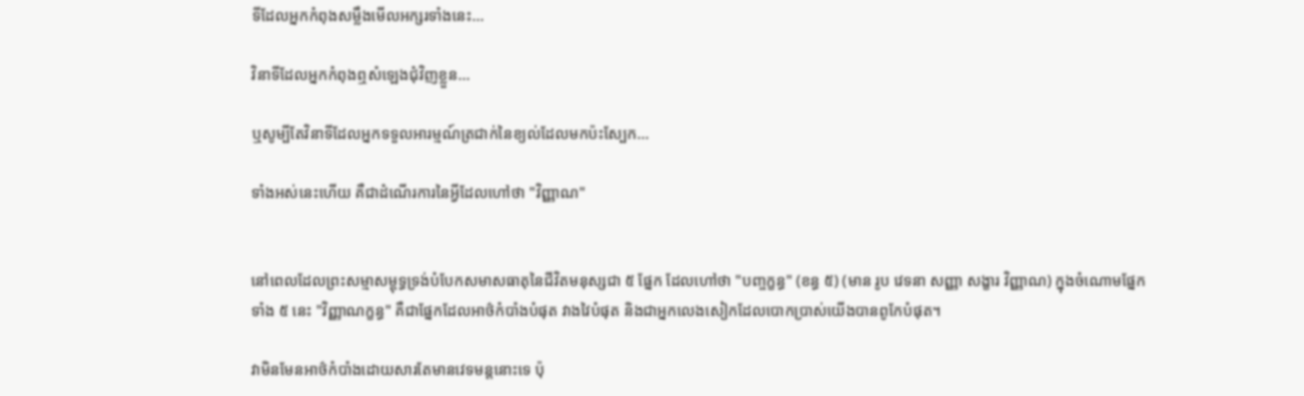ទីដែលអ្នកកំពុងសម្លឹងមើលអក្សរទាំងនេះ...

វិនាទីដែលអ្នកកំពុងឮសំឡេងជុំវិញខ្លួន...

ឬសូម្បីតែវិនាទីដែលអ្នកទទួលអារម្មណ៍ត្រជាក់នៃខ្យល់ដែលមកប៉ះស្បែក...

ទាំងអស់នេះហើយ គឺជាដំណើរការនៃអ្វីដែលហៅថា "វិញ្ញាណ"


នៅពេលដែលព្រះសម្មាសម្ពុទ្ធទ្រង់បំបែកសមាសធាតុនៃជីវិតមនុស្សជា ៥ ផ្នែក ដែលហៅថា "បញ្ចក្ខន្ធ" (ខន្ធ ៥) (មាន រូប វេទនា សញ្ញា សង្ខារ វិញ្ញាណ) ក្នុងចំណោមផ្នែកទាំង ៥ នេះ "វិញ្ញាណក្ខន្ធ" គឺជាផ្នែកដែលអាថ៌កំបាំងបំផុត វាងវៃបំផុត និងជាអ្នកលេងសៀកដែលបោកប្រាស់យើងបានពូកែបំផុត។

វាមិនមែនអាថ៌កំបាំងដោយសារតែមានវេទមន្តនោះទេ ប៉ុ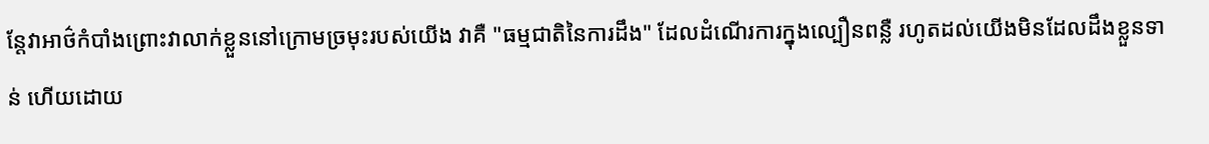ន្តែវាអាថ៌កំបាំងព្រោះវាលាក់ខ្លួននៅក្រោមច្រមុះរបស់យើង វាគឺ "ធម្មជាតិនៃការដឹង" ដែលដំណើរការក្នុងល្បឿនពន្លឺ រហូតដល់យើងមិនដែលដឹងខ្លួនទាន់ ហើយដោយ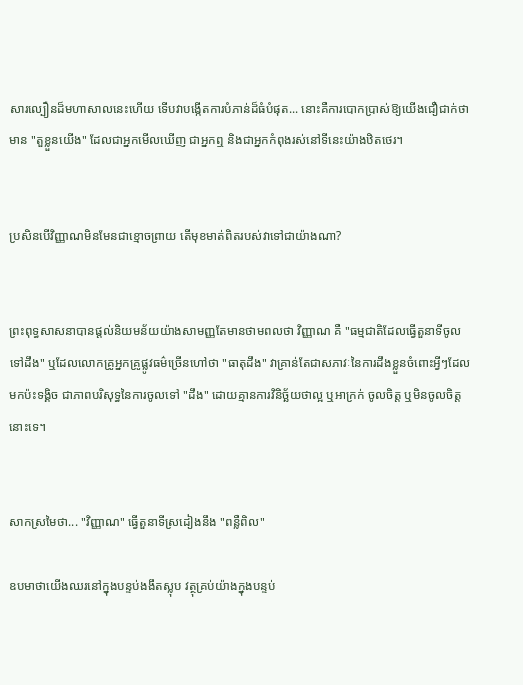សារល្បឿនដ៏មហាសាលនេះហើយ ទើបវាបង្កើតការបំភាន់ដ៏ធំបំផុត... នោះគឺការបោកប្រាស់ឱ្យយើងជឿជាក់ថា មាន "តួខ្លួនយើង" ដែលជាអ្នកមើលឃើញ ជាអ្នកឮ និងជាអ្នកកំពុងរស់នៅទីនេះយ៉ាងឋិតថេរ។


ប្រសិនបើវិញ្ញាណមិនមែនជាខ្មោចព្រាយ តើមុខមាត់ពិតរបស់វាទៅជាយ៉ាងណា?


ព្រះពុទ្ធសាសនាបានផ្តល់និយមន័យយ៉ាងសាមញ្ញតែមានថាមពលថា វិញ្ញាណ គឺ "ធម្មជាតិដែលធ្វើតួនាទីចូលទៅដឹង" ឬដែលលោកគ្រូអ្នកគ្រូផ្លូវធម៌ច្រើនហៅថា "ធាតុដឹង" វាគ្រាន់តែជាសភាវៈនៃការដឹងខ្លួនចំពោះអ្វីៗដែលមកប៉ះទង្គិច ជាភាពបរិសុទ្ធនៃការចូលទៅ "ដឹង" ដោយគ្មានការវិនិច្ឆ័យថាល្អ ឬអាក្រក់ ចូលចិត្ត ឬមិនចូលចិត្តនោះទេ។


សាកស្រមៃថា... "វិញ្ញាណ" ធ្វើតួនាទីស្រដៀងនឹង "ពន្លឺពិល"

ឧបមាថាយើងឈរនៅក្នុងបន្ទប់ងងឹតស្លុប វត្ថុគ្រប់យ៉ាងក្នុងបន្ទប់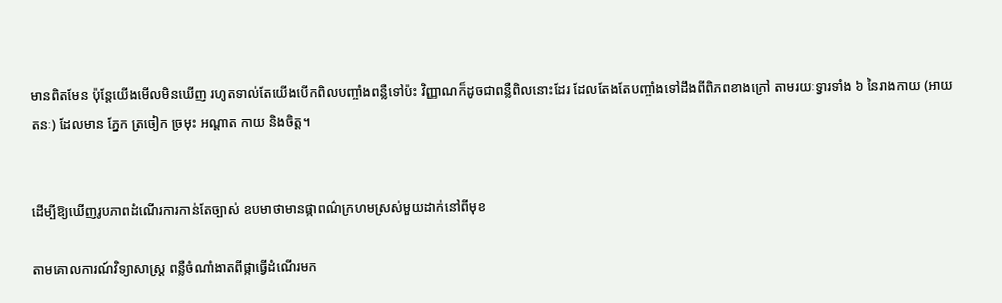មានពិតមែន ប៉ុន្តែយើងមើលមិនឃើញ រហូតទាល់តែយើងបើកពិលបញ្ចាំងពន្លឺទៅប៉ះ វិញ្ញាណក៏ដូចជាពន្លឺពិលនោះដែរ ដែលតែងតែបញ្ចាំងទៅដឹងពីពិភពខាងក្រៅ តាមរយៈទ្វារទាំង ៦ នៃរាងកាយ (អាយតនៈ) ដែលមាន ភ្នែក ត្រចៀក ច្រមុះ អណ្តាត កាយ និងចិត្ត។


ដើម្បីឱ្យឃើញរូបភាពដំណើរការកាន់តែច្បាស់ ឧបមាថាមានផ្កាពណ៌ក្រហមស្រស់មួយដាក់នៅពីមុខ

តាមគោលការណ៍វិទ្យាសាស្ត្រ ពន្លឺចំណាំងាតពីផ្កាធ្វើដំណើរមក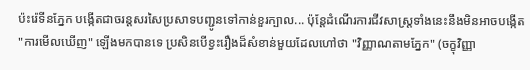ប៉ះរ៉េទីនភ្នែក បង្កើតជាចរន្តសរសៃប្រសាទបញ្ជូនទៅកាន់ខួរក្បាល... ប៉ុន្តែដំណើរការជីវសាស្ត្រទាំងនេះនឹងមិនអាចបង្កើត "ការមើលឃើញ" ឡើងមកបានទេ ប្រសិនបើខ្វះរឿងដ៏សំខាន់មួយដែលហៅថា "វិញ្ញាណតាមភ្នែក" (ចក្ខុវិញ្ញា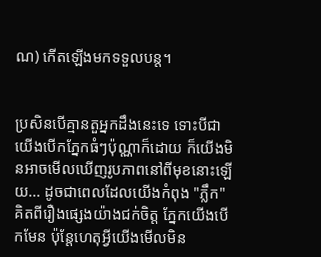ណ) កើតឡើងមកទទួលបន្ត។


ប្រសិនបើគ្មានតួអ្នកដឹងនេះទេ ទោះបីជាយើងបើកភ្នែកធំៗប៉ុណ្ណាក៏ដោយ ក៏យើងមិនអាចមើលឃើញរូបភាពនៅពីមុខនោះឡើយ... ដូចជាពេលដែលយើងកំពុង "ភ្លឹក" គិតពីរឿងផ្សេងយ៉ាងជក់ចិត្ត ភ្នែកយើងបើកមែន ប៉ុន្តែហេតុអ្វីយើងមើលមិន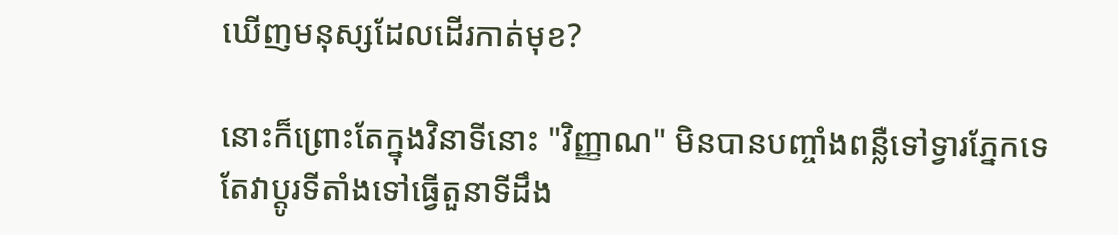ឃើញមនុស្សដែលដើរកាត់មុខ?

នោះក៏ព្រោះតែក្នុងវិនាទីនោះ "វិញ្ញាណ" មិនបានបញ្ចាំងពន្លឺទៅទ្វារភ្នែកទេ តែវាប្តូរទីតាំងទៅធ្វើតួនាទីដឹង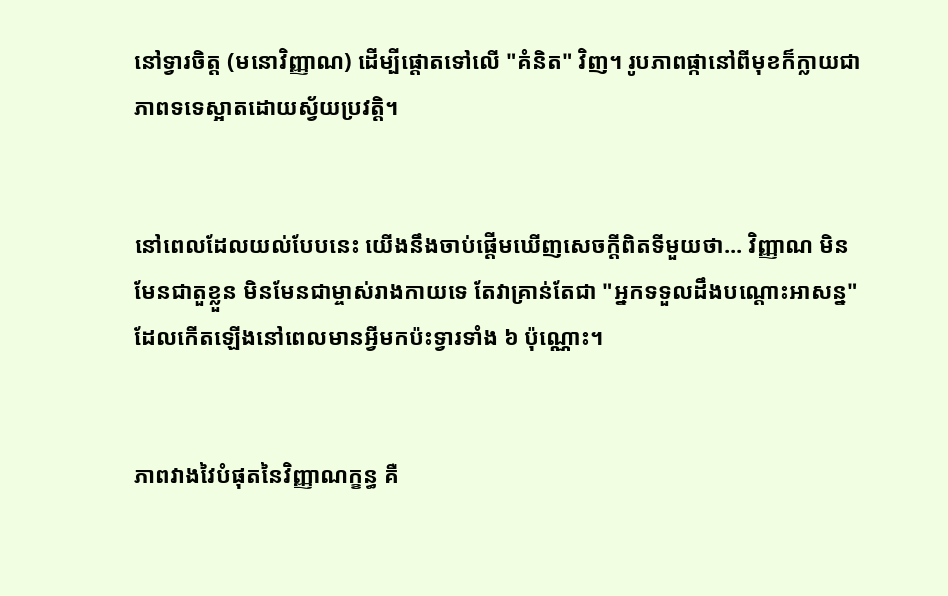នៅទ្វារចិត្ត (មនោវិញ្ញាណ) ដើម្បីផ្តោតទៅលើ "គំនិត" វិញ។ រូបភាពផ្កានៅពីមុខក៏ក្លាយជាភាពទទេស្អាតដោយស្វ័យប្រវត្តិ។


នៅពេលដែលយល់បែបនេះ យើងនឹងចាប់ផ្តើមឃើញសេចក្តីពិតទីមួយថា... វិញ្ញាណ មិនមែនជាតួខ្លួន មិនមែនជាម្ចាស់រាងកាយទេ តែវាគ្រាន់តែជា "អ្នកទទួលដឹងបណ្តោះអាសន្ន" ដែលកើតឡើងនៅពេលមានអ្វីមកប៉ះទ្វារទាំង ៦ ប៉ុណ្ណោះ។


ភាពវាងវៃបំផុតនៃវិញ្ញាណក្ខន្ធ គឺ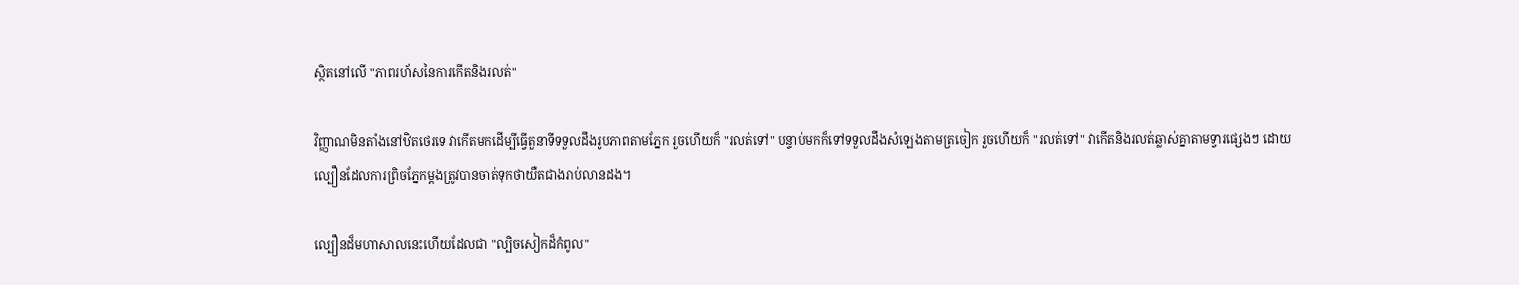ស្ថិតនៅលើ "ភាពរហ័សនៃការកើតនិងរលត់"

វិញ្ញាណមិនតាំងនៅឋិតថេរទេ វាកើតមកដើម្បីធ្វើតួនាទីទទួលដឹងរូបភាពតាមភ្នែក រួចហើយក៏ "រលត់ទៅ" បន្ទាប់មកក៏ទៅទទួលដឹងសំឡេងតាមត្រចៀក រួចហើយក៏ "រលត់ទៅ" វាកើតនិងរលត់ឆ្លាស់គ្នាតាមទ្វារផ្សេងៗ ដោយល្បឿនដែលការព្រិចភ្នែកម្តងត្រូវបានចាត់ទុកថាយឺតជាងរាប់លានដង។

ល្បឿនដ៏មហាសាលនេះហើយដែលជា "ល្បិចសៀកដ៏កំពូល"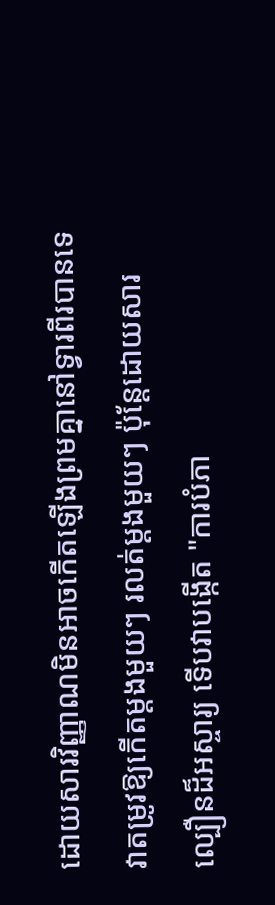ដោយសារវិញ្ញាណមិនអាចកើតឡើងព្រមគ្នានៅទ្វារពីរបានទេ វាតម្រូវឱ្យកើតម្តងមួយៗ រលត់ម្តងមួយៗ ប៉ុន្តែដោយសារល្បឿនដ៏អស្ចារ្យ ទើបវាបង្កើត "ការបំភា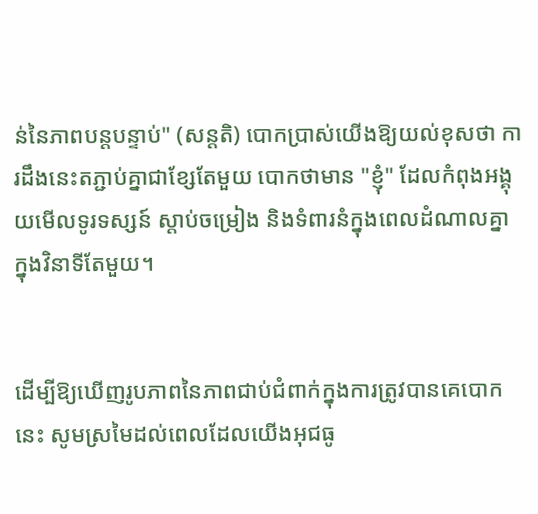ន់នៃភាពបន្តបន្ទាប់" (សន្តតិ) បោកប្រាស់យើងឱ្យយល់ខុសថា ការដឹងនេះតភ្ជាប់គ្នាជាខ្សែតែមួយ បោកថាមាន "ខ្ញុំ" ដែលកំពុងអង្គុយមើលទូរទស្សន៍ ស្តាប់ចម្រៀង និងទំពារនំក្នុងពេលដំណាលគ្នា ក្នុងវិនាទីតែមួយ។


ដើម្បីឱ្យឃើញរូបភាពនៃភាពជាប់ជំពាក់ក្នុងការត្រូវបានគេបោកនេះ សូមស្រមៃដល់ពេលដែលយើងអុជធូ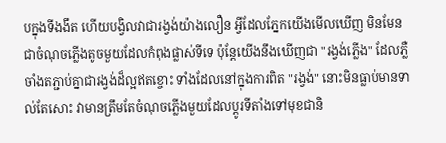បក្នុងទីងងឹត ហើយបង្វិលវាជារង្វង់យ៉ាងលឿន អ្វីដែលភ្នែកយើងមើលឃើញ មិនមែនជាចំណុចភ្លើងតូចមួយដែលកំពុងផ្លាស់ទីទេ ប៉ុន្តែយើងនឹងឃើញជា "រង្វង់ភ្លើង" ដែលភ្លឺចាំងតភ្ជាប់គ្នាជារង្វង់ដ៏ល្អឥតខ្ចោះ ទាំងដែលនៅក្នុងការពិត "រង្វង់" នោះមិនធ្លាប់មានទាល់តែសោះ វាមានត្រឹមតែចំណុចភ្លើងមួយដែលប្តូរទីតាំងទៅមុខជានិ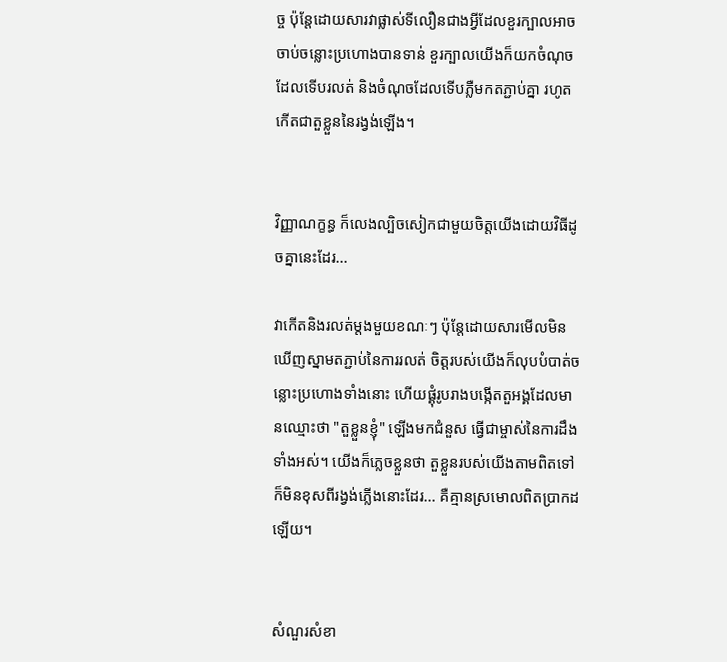ច្ច ប៉ុន្តែដោយសារវាផ្លាស់ទីលឿនជាងអ្វីដែលខួរក្បាលអាចចាប់ចន្លោះប្រហោងបានទាន់ ខួរក្បាលយើងក៏យកចំណុចដែលទើបរលត់ និងចំណុចដែលទើបភ្លឺមកតភ្ជាប់គ្នា រហូតកើតជាតួខ្លួននៃរង្វង់ឡើង។


វិញ្ញាណក្ខន្ធ ក៏លេងល្បិចសៀកជាមួយចិត្តយើងដោយវិធីដូចគ្នានេះដែរ...

វាកើតនិងរលត់ម្តងមួយខណៈៗ ប៉ុន្តែដោយសារមើលមិនឃើញស្នាមតភ្ជាប់នៃការរលត់ ចិត្តរបស់យើងក៏លុបបំបាត់ចន្លោះប្រហោងទាំងនោះ ហើយផ្គុំរូបរាងបង្កើតតួអង្គដែលមានឈ្មោះថា "តួខ្លួនខ្ញុំ" ឡើងមកជំនួស ធ្វើជាម្ចាស់នៃការដឹងទាំងអស់។ យើងក៏ភ្លេចខ្លួនថា តួខ្លួនរបស់យើងតាមពិតទៅ ក៏មិនខុសពីរង្វង់ភ្លើងនោះដែរ... គឺគ្មានស្រមោលពិតប្រាកដឡើយ។


សំណួរសំខា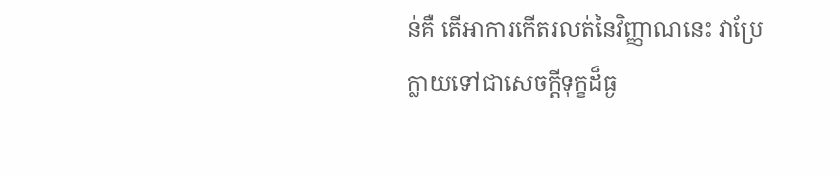ន់គឺ តើអាការកើតរលត់នៃវិញ្ញាណនេះ វាប្រែក្លាយទៅជាសេចក្តីទុក្ខដ៏ធ្ង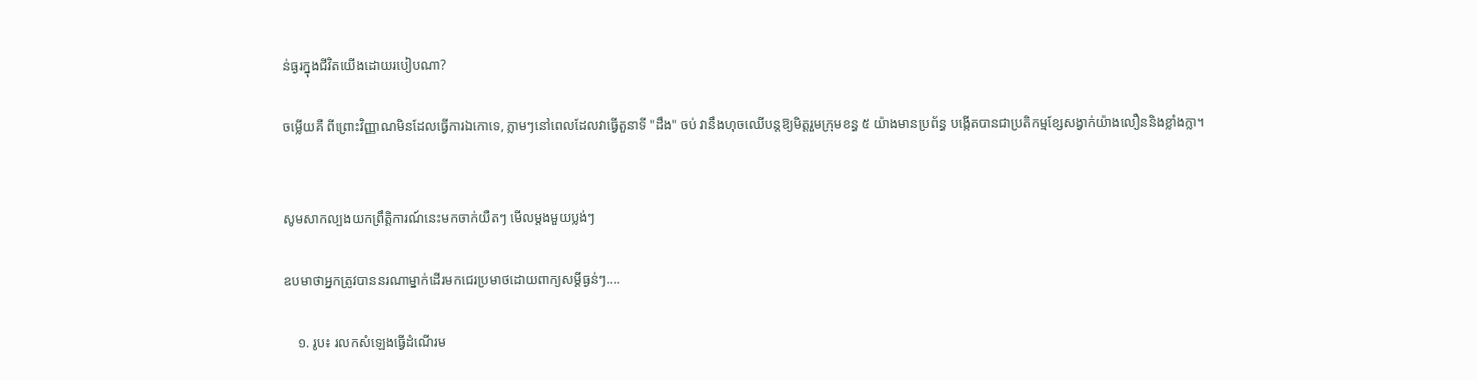ន់ធ្ងរក្នុងជីវិតយើងដោយរបៀបណា?

ចម្លើយគឺ ពីព្រោះវិញ្ញាណមិនដែលធ្វើការឯកោទេ, ភ្លាមៗនៅពេលដែលវាធ្វើតួនាទី "ដឹង" ចប់ វានឹងហុចឈើបន្តឱ្យមិត្តរួមក្រុមខន្ធ ៥ យ៉ាងមានប្រព័ន្ធ បង្កើតបានជាប្រតិកម្មខ្សែសង្វាក់យ៉ាងលឿននិងខ្លាំងក្លា។


សូមសាកល្បងយកព្រឹត្តិការណ៍នេះមកចាក់យឺតៗ មើលម្តងមួយប្លង់ៗ

ឧបមាថាអ្នកត្រូវបាននរណាម្នាក់ដើរមកជេរប្រមាថដោយពាក្យសម្តីធ្ងន់ៗ....

    ១. រូប៖ រលកសំឡេងធ្វើដំណើរម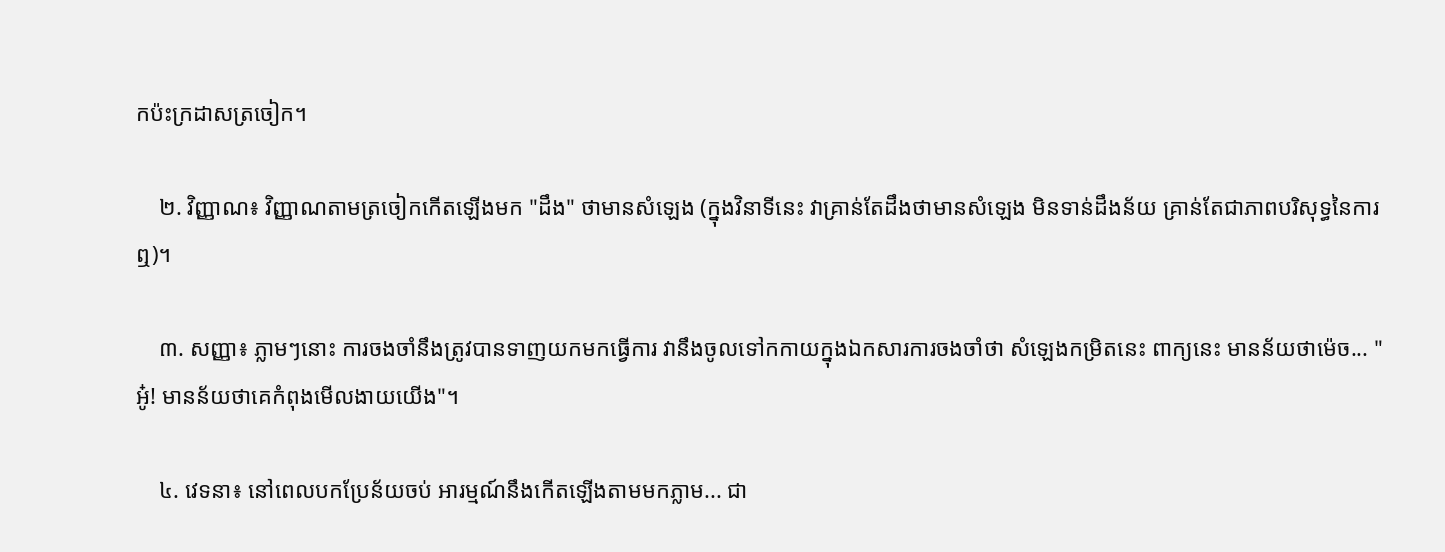កប៉ះក្រដាសត្រចៀក។

    ២. វិញ្ញាណ៖ វិញ្ញាណតាមត្រចៀកកើតឡើងមក "ដឹង" ថាមានសំឡេង (ក្នុងវិនាទីនេះ វាគ្រាន់តែដឹងថាមានសំឡេង មិនទាន់ដឹងន័យ គ្រាន់តែជាភាពបរិសុទ្ធនៃការឮ)។

    ៣. សញ្ញា៖ ភ្លាមៗនោះ ការចងចាំនឹងត្រូវបានទាញយកមកធ្វើការ វានឹងចូលទៅកកាយក្នុងឯកសារការចងចាំថា សំឡេងកម្រិតនេះ ពាក្យនេះ មានន័យថាម៉េច... "អូ៎! មានន័យថាគេកំពុងមើលងាយយើង"។

    ៤. វេទនា៖ នៅពេលបកប្រែន័យចប់ អារម្មណ៍នឹងកើតឡើងតាមមកភ្លាម... ជា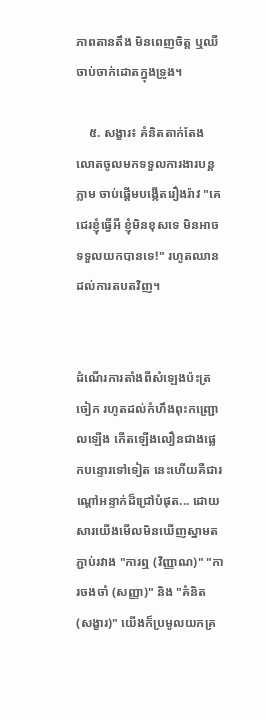ភាពតានតឹង មិនពេញចិត្ត ឬឈឺចាប់ចាក់ដោតក្នុងទ្រូង។

    ៥. សង្ខារ៖ គំនិតតាក់តែង លោតចូលមកទទួលការងារបន្តភ្លាម ចាប់ផ្តើមបង្កើតរឿងរ៉ាវ "គេជេរខ្ញុំធ្វើអី ខ្ញុំមិនខុសទេ មិនអាចទទួលយកបានទេ!" រហូតឈានដល់ការតបតវិញ។


ដំណើរការតាំងពីសំឡេងប៉ះត្រចៀក រហូតដល់កំហឹងពុះកញ្ជ្រោលឡើង កើតឡើងលឿនជាងផ្លេកបន្ទោរទៅទៀត នេះហើយគឺជារណ្តៅអន្ទាក់ដ៏ជ្រៅបំផុត... ដោយសារយើងមើលមិនឃើញស្នាមតភ្ជាប់រវាង "ការឮ (វិញ្ញាណ)" "ការចងចាំ (សញ្ញា)" និង "គំនិត (សង្ខារ)" យើងក៏ប្រមូលយកគ្រ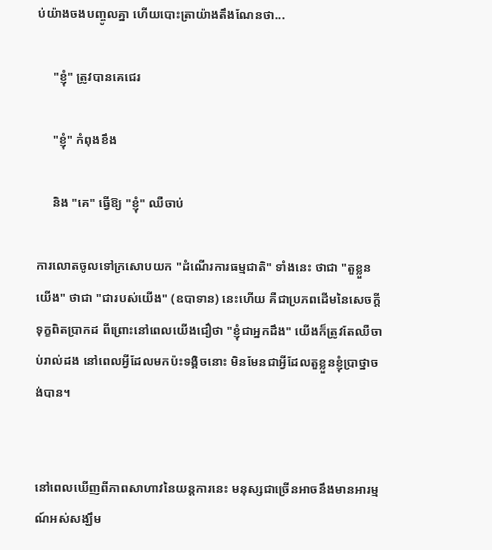ប់យ៉ាងចងបញ្ចូលគ្នា ហើយបោះត្រាយ៉ាងតឹងណែនថា...

     "ខ្ញុំ" ត្រូវបានគេជេរ

     "ខ្ញុំ" កំពុងខឹង

     និង "គេ" ធ្វើឱ្យ "ខ្ញុំ" ឈឺចាប់

ការលោតចូលទៅក្រសោបយក "ដំណើរការធម្មជាតិ" ទាំងនេះ ថាជា "តួខ្លួនយើង" ថាជា "ជារបស់យើង" (ឧបាទាន) នេះហើយ គឺជាប្រភពដើមនៃសេចក្តីទុក្ខពិតប្រាកដ ពីព្រោះនៅពេលយើងជឿថា "ខ្ញុំជាអ្នកដឹង" យើងក៏ត្រូវតែឈឺចាប់រាល់ដង នៅពេលអ្វីដែលមកប៉ះទង្គិចនោះ មិនមែនជាអ្វីដែលតួខ្លួនខ្ញុំប្រាថ្នាចង់បាន។


នៅពេលឃើញពីភាពសាហាវនៃយន្តការនេះ មនុស្សជាច្រើនអាចនឹងមានអារម្មណ៍អស់សង្ឃឹម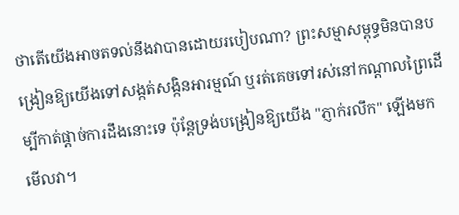ថាតើយើងអាចតទល់នឹងវាបានដោយរបៀបណា? ព្រះសម្មាសម្ពុទ្ធមិនបានបង្រៀនឱ្យយើងទៅសង្កត់សង្កិនអារម្មណ៍ ឬរត់គេចទៅរស់នៅកណ្តាលព្រៃដើម្បីកាត់ផ្តាច់ការដឹងនោះទេ ប៉ុន្តែទ្រង់បង្រៀនឱ្យយើង "ភ្ញាក់រលឹក" ឡើងមកមើលវា។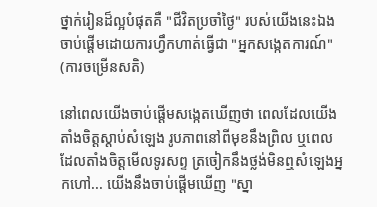ថ្នាក់រៀនដ៏ល្អបំផុតគឺ "ជីវិតប្រចាំថ្ងៃ" របស់យើងនេះឯង ចាប់ផ្តើមដោយការហ្វឹកហាត់ធ្វើជា "អ្នកសង្កេតការណ៍" (ការចម្រើនសតិ)

នៅពេលយើងចាប់ផ្តើមសង្កេតឃើញថា ពេលដែលយើងតាំងចិត្តស្តាប់សំឡេង រូបភាពនៅពីមុខនឹងព្រិល ឬពេលដែលតាំងចិត្តមើលទូរសព្ទ ត្រចៀកនឹងថ្លង់មិនឮសំឡេងអ្នកហៅ... យើងនឹងចាប់ផ្តើមឃើញ "ស្នា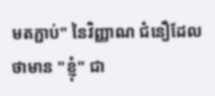មតភ្ជាប់" នៃវិញ្ញាណ ជំនឿដែលថាមាន "ខ្ញុំ" ជា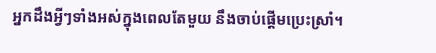អ្នកដឹងអ្វីៗទាំងអស់ក្នុងពេលតែមួយ នឹងចាប់ផ្តើមប្រេះស្រាំ។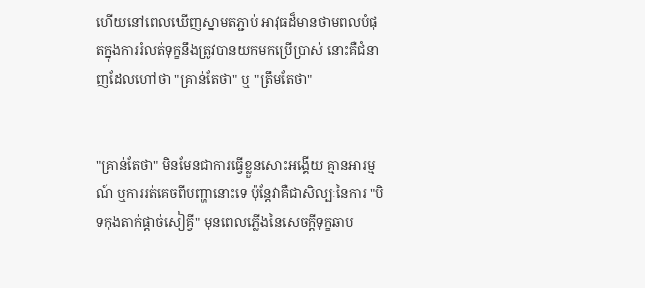ហើយនៅពេលឃើញស្នាមតភ្ជាប់ អាវុធដ៏មានថាមពលបំផុតក្នុងការរំលត់ទុក្ខនឹងត្រូវបានយកមកប្រើប្រាស់ នោះគឺជំនាញដែលហៅថា "គ្រាន់តែថា" ឬ "ត្រឹមតែថា"


"គ្រាន់តែថា" មិនមែនជាការធ្វើខ្លួនសោះអង្គើយ គ្មានអារម្មណ៍ ឬការរត់គេចពីបញ្ហានោះទេ ប៉ុន្តែវាគឺជាសិល្បៈនៃការ "បិទកុងតាក់ផ្តាច់សៀគ្វី" មុនពេលភ្លើងនៃសេចក្តីទុក្ខឆាប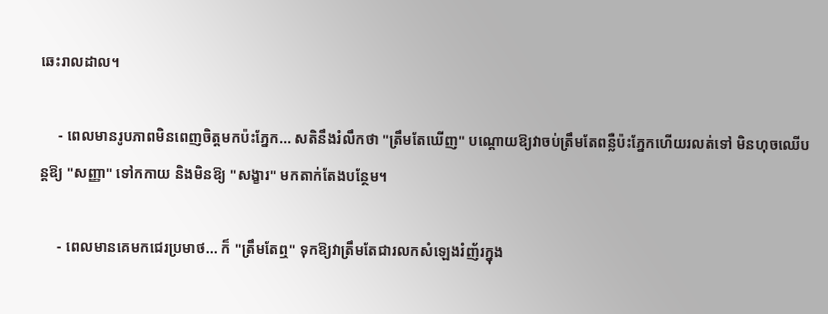ឆេះរាលដាល។

     - ពេលមានរូបភាពមិនពេញចិត្តមកប៉ះភ្នែក... សតិនឹងរំលឹកថា "ត្រឹមតែឃើញ" បណ្តោយឱ្យវាចប់ត្រឹមតែពន្លឺប៉ះភ្នែកហើយរលត់ទៅ មិនហុចឈើបន្តឱ្យ "សញ្ញា" ទៅកកាយ និងមិនឱ្យ "សង្ខារ" មកតាក់តែងបន្ថែម។

     - ពេលមានគេមកជេរប្រមាថ... ក៏ "ត្រឹមតែឮ" ទុកឱ្យវាត្រឹមតែជារលកសំឡេងរំញ័រក្នុង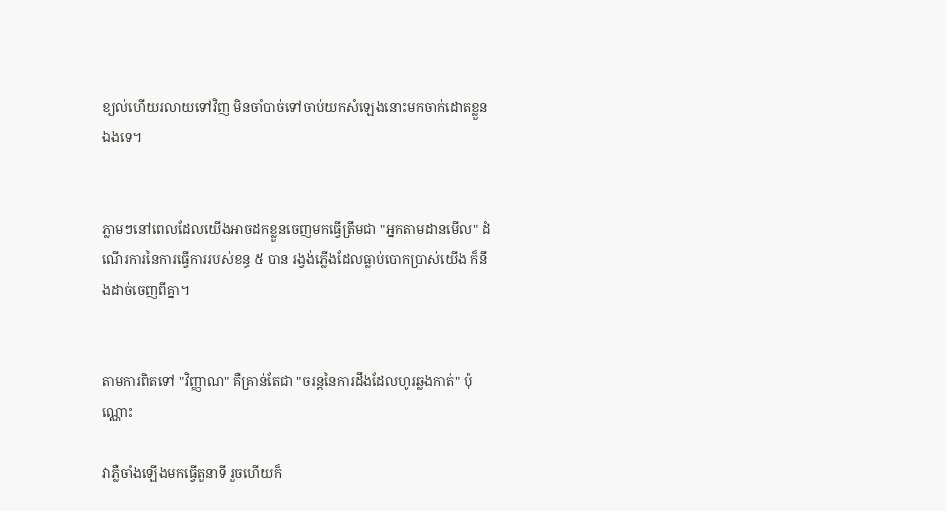ខ្យល់ហើយរលាយទៅវិញ មិនចាំបាច់ទៅចាប់យកសំឡេងនោះមកចាក់ដោតខ្លួនឯងទេ។


ភ្លាមៗនៅពេលដែលយើងអាចដកខ្លួនចេញមកធ្វើត្រឹមជា "អ្នកតាមដានមើល" ដំណើរការនៃការធ្វើការរបស់ខន្ធ ៥ បាន រង្វង់ភ្លើងដែលធ្លាប់បោកប្រាស់យើង ក៏នឹងដាច់ចេញពីគ្នា។


តាមការពិតទៅ "វិញ្ញាណ" គឺគ្រាន់តែជា "ចរន្តនៃការដឹងដែលហូរឆ្លងកាត់" ប៉ុណ្ណោះ

វាភ្លឺចាំងឡើងមកធ្វើតួនាទី រួចហើយក៏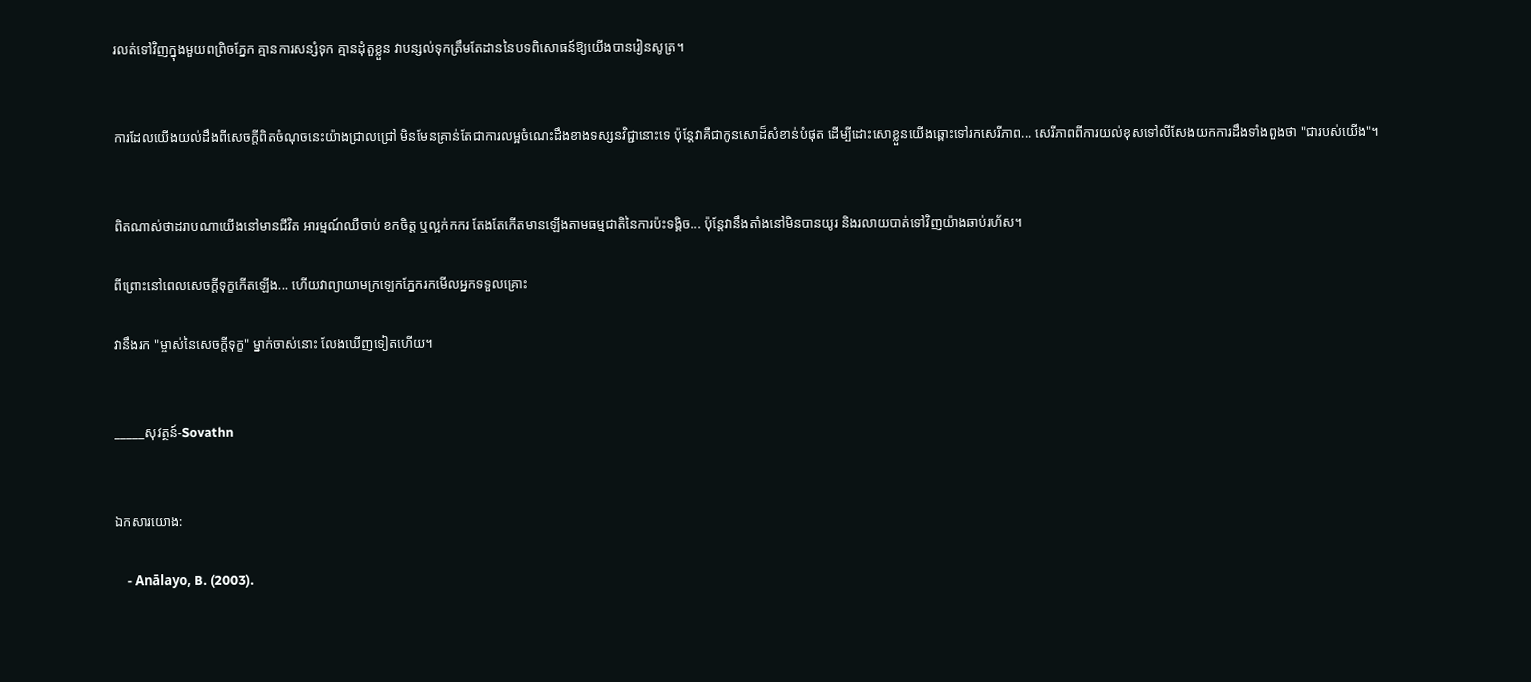រលត់ទៅវិញក្នុងមួយពព្រិចភ្នែក គ្មានការសន្សំទុក គ្មានដុំតួខ្លួន វាបន្សល់ទុកត្រឹមតែដាននៃបទពិសោធន៍ឱ្យយើងបានរៀនសូត្រ។


ការដែលយើងយល់ដឹងពីសេចក្តីពិតចំណុចនេះយ៉ាងជ្រាលជ្រៅ មិនមែនគ្រាន់តែជាការលម្អចំណេះដឹងខាងទស្សនវិជ្ជានោះទេ ប៉ុន្តែវាគឺជាកូនសោដ៏សំខាន់បំផុត ដើម្បីដោះសោខ្លួនយើងឆ្ពោះទៅរកសេរីភាព... សេរីភាពពីការយល់ខុសទៅលីសែងយកការដឹងទាំងពួងថា "ជារបស់យើង"។


ពិតណាស់ថាដរាបណាយើងនៅមានជីវិត អារម្មណ៍ឈឺចាប់ ខកចិត្ត ឬល្អក់កករ តែងតែកើតមានឡើងតាមធម្មជាតិនៃការប៉ះទង្គិច... ប៉ុន្តែវានឹងតាំងនៅមិនបានយូរ និងរលាយបាត់ទៅវិញយ៉ាងឆាប់រហ័ស។

ពីព្រោះនៅពេលសេចក្តីទុក្ខកើតឡើង... ហើយវាព្យាយាមក្រឡេកភ្នែករកមើលអ្នកទទួលគ្រោះ

វានឹងរក "ម្ចាស់នៃសេចក្តីទុក្ខ" ម្នាក់ចាស់នោះ លែងឃើញទៀតហើយ។


_____សុវត្ថន៍-Sovathn


ឯកសារយោង:

    - Anālayo, B. (2003).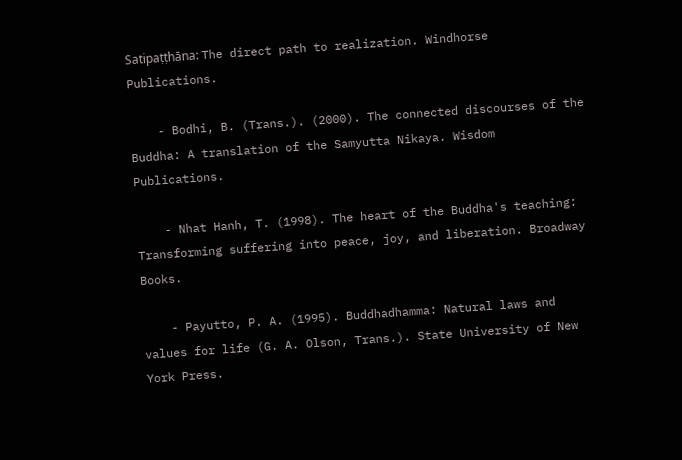Satipaṭṭhāna: The direct path to realization. Windhorse Publications.

    - Bodhi, B. (Trans.). (2000). The connected discourses of the Buddha: A translation of the Samyutta Nikaya. Wisdom Publications.

    - Nhat Hanh, T. (1998). The heart of the Buddha's teaching: Transforming suffering into peace, joy, and liberation. Broadway Books.

    - Payutto, P. A. (1995). Buddhadhamma: Natural laws and values for life (G. A. Olson, Trans.). State University of New York Press.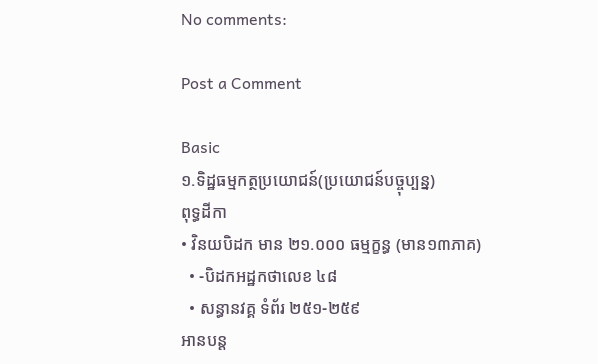No comments:

Post a Comment

Basic
១.ទិដ្ឋធម្មកត្ថប្រយោជន៍(ប្រយោជន៍បច្ចុប្បន្ន)
ពុទ្ធដីកា
• វិនយបិដក មាន ២១.០០០ ធម្មក្ខន្ធ (មាន១៣ភាគ)
  • -បិដកអដ្ឋកថាលេខ ៤៨
  • សន្ធានវគ្គ ទំព័រ ២៥១-២៥៩
អានបន្ត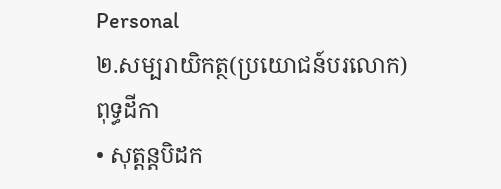Personal
២.សម្បរាយិកត្ថ(ប្រយោជន៍បរលោក)
ពុទ្ធដីកា
• សុត្តន្តបិដក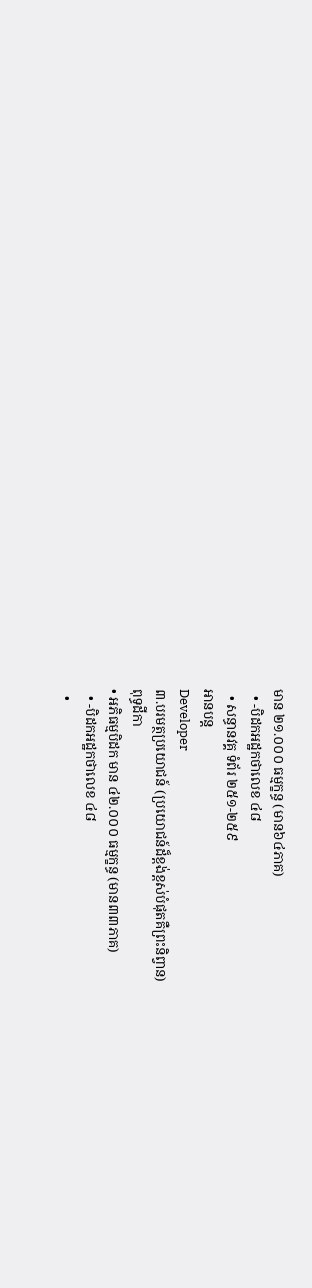មាន ២១.០០០ ធម្មក្ខន្ធ (មាន៦៤ភាគ)
  • -បិដកអដ្ឋកថាលេខ ៤៨
  • សន្ធានវគ្គ ទំព័រ ២៥១-២៥៩
អានបន្ត
Developer
៣.បរមត្ថប្រយោជន៍ (ប្រយោជន៍ដ៏ខ្ពង់ខ្ពស់បំផុតគឺព្រះនិព្វាន)
ពុទ្ធដីកា
• អភិធម្មបិដក មាន ៤២.០០០ ធម្មក្ខន្ធ (មាន៣៣ភាគ)
  • -បិដកអដ្ឋកថាលេខ ៤៨
  •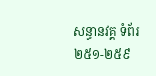សន្ធានវគ្គ ទំព័រ ២៥១-២៥៩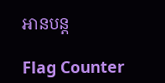អានបន្ត

Flag Counter